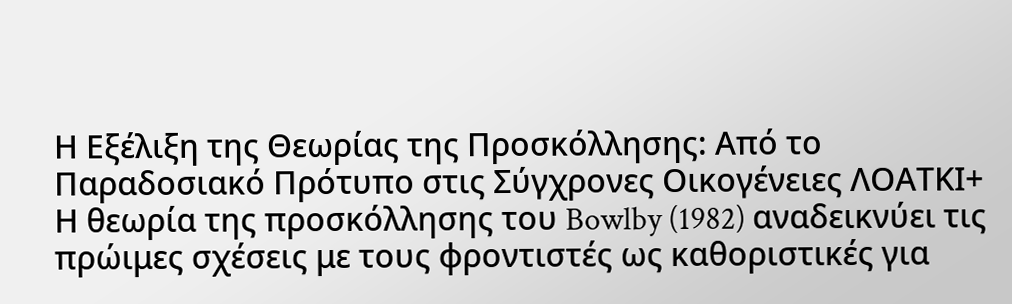Η Εξέλιξη της Θεωρίας της Προσκόλλησης: Από το Παραδοσιακό Πρότυπο στις Σύγχρονες Οικογένειες ΛΟΑΤΚΙ+
Η θεωρία της προσκόλλησης του Bowlby (1982) αναδεικνύει τις πρώιμες σχέσεις με τους φροντιστές ως καθοριστικές για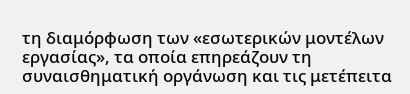τη διαμόρφωση των «εσωτερικών μοντέλων εργασίας», τα οποία επηρεάζουν τη συναισθηματική οργάνωση και τις μετέπειτα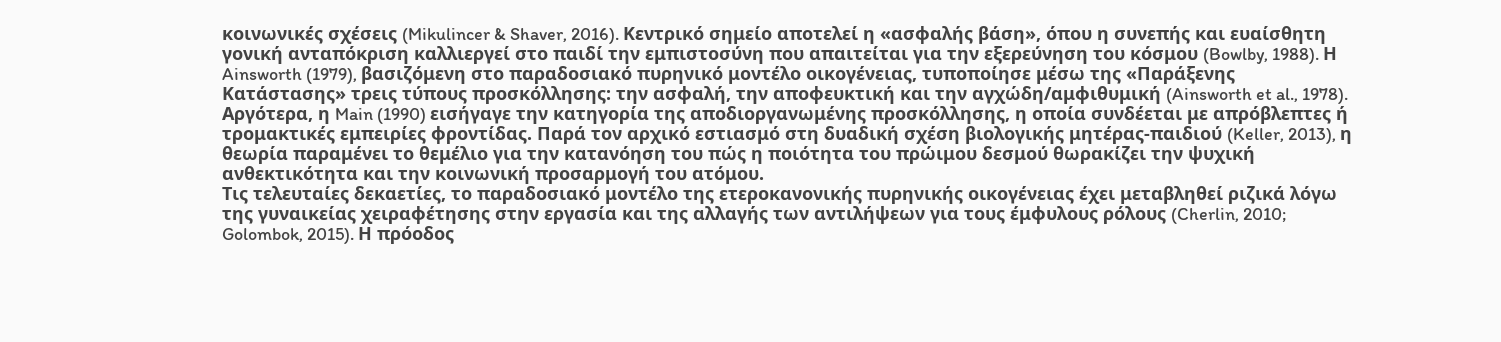κοινωνικές σχέσεις (Mikulincer & Shaver, 2016). Κεντρικό σημείο αποτελεί η «ασφαλής βάση», όπου η συνεπής και ευαίσθητη γονική ανταπόκριση καλλιεργεί στο παιδί την εμπιστοσύνη που απαιτείται για την εξερεύνηση του κόσμου (Bowlby, 1988). Η Ainsworth (1979), βασιζόμενη στο παραδοσιακό πυρηνικό μοντέλο οικογένειας, τυποποίησε μέσω της «Παράξενης Κατάστασης» τρεις τύπους προσκόλλησης: την ασφαλή, την αποφευκτική και την αγχώδη/αμφιθυμική (Ainsworth et al., 1978). Αργότερα, η Main (1990) εισήγαγε την κατηγορία της αποδιοργανωμένης προσκόλλησης, η οποία συνδέεται με απρόβλεπτες ή τρομακτικές εμπειρίες φροντίδας. Παρά τον αρχικό εστιασμό στη δυαδική σχέση βιολογικής μητέρας-παιδιού (Keller, 2013), η θεωρία παραμένει το θεμέλιο για την κατανόηση του πώς η ποιότητα του πρώιμου δεσμού θωρακίζει την ψυχική ανθεκτικότητα και την κοινωνική προσαρμογή του ατόμου.
Τις τελευταίες δεκαετίες, το παραδοσιακό μοντέλο της ετεροκανονικής πυρηνικής οικογένειας έχει μεταβληθεί ριζικά λόγω της γυναικείας χειραφέτησης στην εργασία και της αλλαγής των αντιλήψεων για τους έμφυλους ρόλους (Cherlin, 2010; Golombok, 2015). Η πρόοδος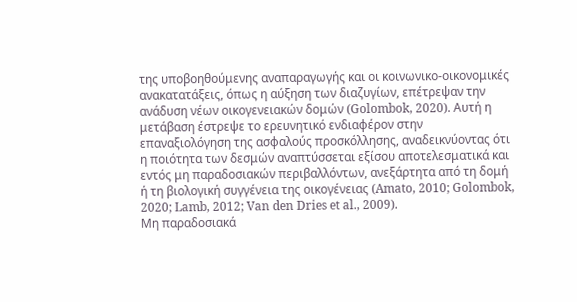της υποβοηθούμενης αναπαραγωγής και οι κοινωνικο-οικονομικές ανακατατάξεις, όπως η αύξηση των διαζυγίων, επέτρεψαν την ανάδυση νέων οικογενειακών δομών (Golombok, 2020). Αυτή η μετάβαση έστρεψε το ερευνητικό ενδιαφέρον στην επαναξιολόγηση της ασφαλούς προσκόλλησης, αναδεικνύοντας ότι η ποιότητα των δεσμών αναπτύσσεται εξίσου αποτελεσματικά και εντός μη παραδοσιακών περιβαλλόντων, ανεξάρτητα από τη δομή ή τη βιολογική συγγένεια της οικογένειας (Amato, 2010; Golombok, 2020; Lamb, 2012; Van den Dries et al., 2009).
Μη παραδοσιακά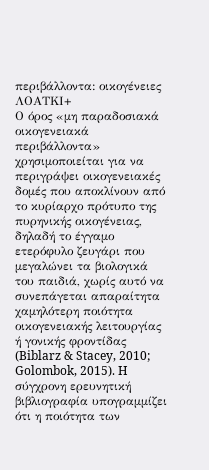περιβάλλοντα: οικογένειες ΛΟΑΤΚΙ+
Ο όρος «μη παραδοσιακά οικογενειακά περιβάλλοντα» χρησιμοποιείται για να περιγράψει οικογενειακές δομές που αποκλίνουν από το κυρίαρχο πρότυπο της πυρηνικής οικογένειας, δηλαδή το έγγαμο ετερόφυλο ζευγάρι που μεγαλώνει τα βιολογικά του παιδιά, χωρίς αυτό να συνεπάγεται απαραίτητα χαμηλότερη ποιότητα οικογενειακής λειτουργίας ή γονικής φροντίδας (Biblarz & Stacey, 2010; Golombok, 2015). H σύγχρονη ερευνητική βιβλιογραφία υπογραμμίζει ότι η ποιότητα των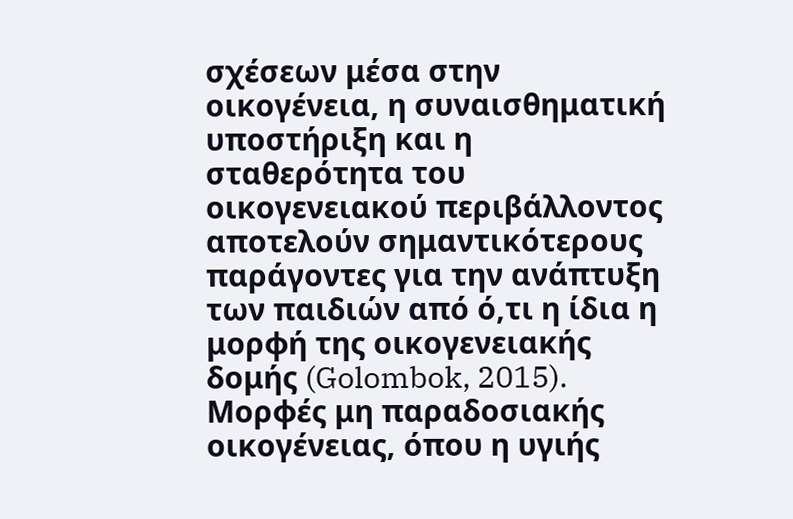σχέσεων μέσα στην οικογένεια, η συναισθηματική υποστήριξη και η σταθερότητα του οικογενειακού περιβάλλοντος αποτελούν σημαντικότερους παράγοντες για την ανάπτυξη των παιδιών από ό,τι η ίδια η μορφή της οικογενειακής δομής (Golombok, 2015).
Μορφές μη παραδοσιακής οικογένειας, όπου η υγιής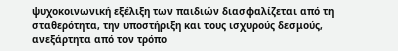ψυχοκοινωνική εξέλιξη των παιδιών διασφαλίζεται από τη σταθερότητα, την υποστήριξη και τους ισχυρούς δεσμούς, ανεξάρτητα από τον τρόπο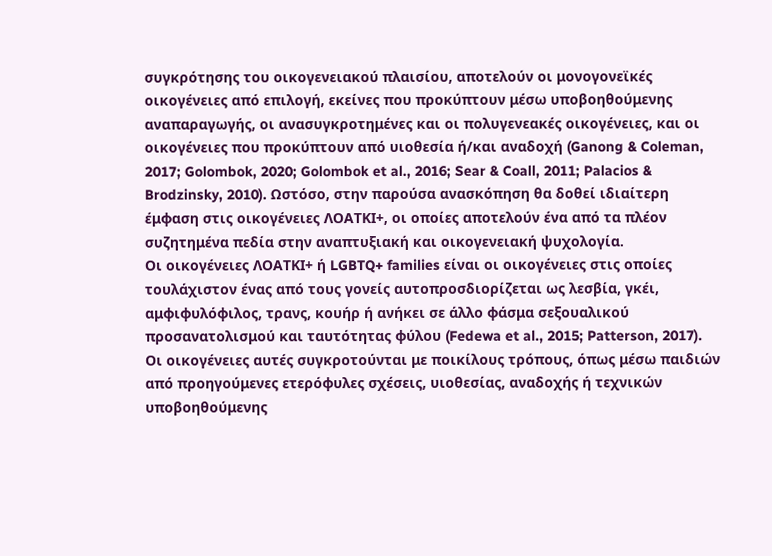συγκρότησης του οικογενειακού πλαισίου, αποτελούν οι μονογονεϊκές οικογένειες από επιλογή, εκείνες που προκύπτουν μέσω υποβοηθούμενης αναπαραγωγής, οι ανασυγκροτημένες και οι πολυγενεακές οικογένειες, και οι οικογένειες που προκύπτουν από υιοθεσία ή/και αναδοχή (Ganong & Coleman, 2017; Golombok, 2020; Golombok et al., 2016; Sear & Coall, 2011; Palacios & Brodzinsky, 2010). Ωστόσο, στην παρούσα ανασκόπηση θα δοθεί ιδιαίτερη έμφαση στις οικογένειες ΛΟΑΤΚΙ+, οι οποίες αποτελούν ένα από τα πλέον συζητημένα πεδία στην αναπτυξιακή και οικογενειακή ψυχολογία.
Οι οικογένειες ΛΟΑΤΚΙ+ ή LGBTQ+ families είναι οι οικογένειες στις οποίες τουλάχιστον ένας από τους γονείς αυτοπροσδιορίζεται ως λεσβία, γκέι, αμφιφυλόφιλος, τρανς, κουήρ ή ανήκει σε άλλο φάσμα σεξουαλικού προσανατολισμού και ταυτότητας φύλου (Fedewa et al., 2015; Patterson, 2017). Οι οικογένειες αυτές συγκροτούνται με ποικίλους τρόπους, όπως μέσω παιδιών από προηγούμενες ετερόφυλες σχέσεις, υιοθεσίας, αναδοχής ή τεχνικών υποβοηθούμενης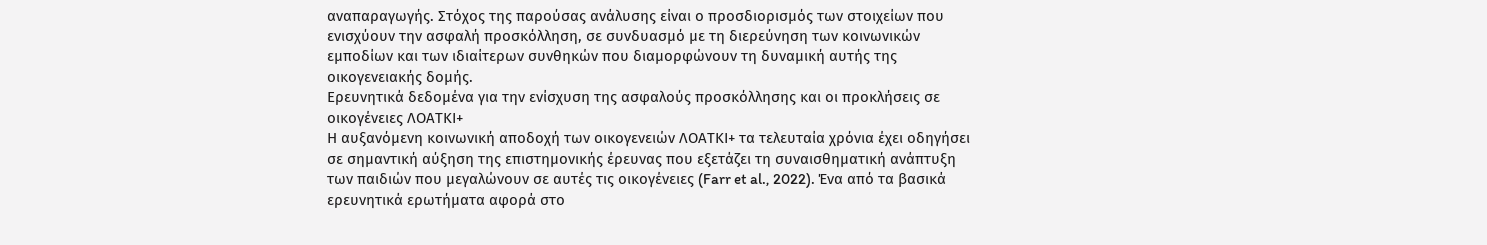αναπαραγωγής. Στόχος της παρούσας ανάλυσης είναι ο προσδιορισμός των στοιχείων που ενισχύουν την ασφαλή προσκόλληση, σε συνδυασμό με τη διερεύνηση των κοινωνικών εμποδίων και των ιδιαίτερων συνθηκών που διαμορφώνουν τη δυναμική αυτής της οικογενειακής δομής.
Ερευνητικά δεδομένα για την ενίσχυση της ασφαλούς προσκόλλησης και οι προκλήσεις σε οικογένειες ΛΟΑΤΚΙ+
Η αυξανόμενη κοινωνική αποδοχή των οικογενειών ΛΟΑΤΚΙ+ τα τελευταία χρόνια έχει οδηγήσει σε σημαντική αύξηση της επιστημονικής έρευνας που εξετάζει τη συναισθηματική ανάπτυξη των παιδιών που μεγαλώνουν σε αυτές τις οικογένειες (Farr et al., 2022). Ένα από τα βασικά ερευνητικά ερωτήματα αφορά στο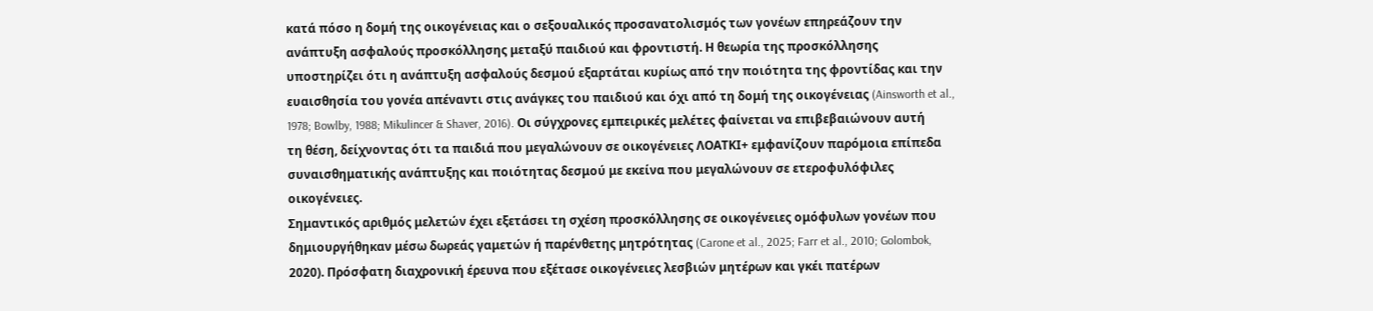κατά πόσο η δομή της οικογένειας και ο σεξουαλικός προσανατολισμός των γονέων επηρεάζουν την ανάπτυξη ασφαλούς προσκόλλησης μεταξύ παιδιού και φροντιστή. Η θεωρία της προσκόλλησης υποστηρίζει ότι η ανάπτυξη ασφαλούς δεσμού εξαρτάται κυρίως από την ποιότητα της φροντίδας και την ευαισθησία του γονέα απέναντι στις ανάγκες του παιδιού και όχι από τη δομή της οικογένειας (Ainsworth et al., 1978; Bowlby, 1988; Mikulincer & Shaver, 2016). Οι σύγχρονες εμπειρικές μελέτες φαίνεται να επιβεβαιώνουν αυτή τη θέση, δείχνοντας ότι τα παιδιά που μεγαλώνουν σε οικογένειες ΛΟΑΤΚΙ+ εμφανίζουν παρόμοια επίπεδα συναισθηματικής ανάπτυξης και ποιότητας δεσμού με εκείνα που μεγαλώνουν σε ετεροφυλόφιλες οικογένειες.
Σημαντικός αριθμός μελετών έχει εξετάσει τη σχέση προσκόλλησης σε οικογένειες ομόφυλων γονέων που δημιουργήθηκαν μέσω δωρεάς γαμετών ή παρένθετης μητρότητας (Carone et al., 2025; Farr et al., 2010; Golombok, 2020). Πρόσφατη διαχρονική έρευνα που εξέτασε οικογένειες λεσβιών μητέρων και γκέι πατέρων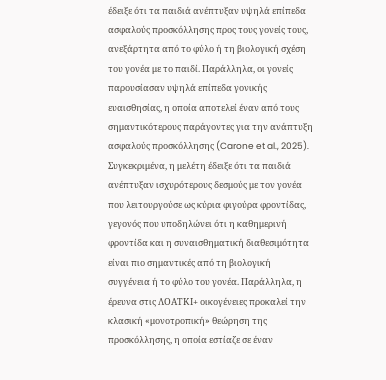έδειξε ότι τα παιδιά ανέπτυξαν υψηλά επίπεδα ασφαλούς προσκόλλησης προς τους γονείς τους, ανεξάρτητα από το φύλο ή τη βιολογική σχέση του γονέα με το παιδί. Παράλληλα, οι γονείς παρουσίασαν υψηλά επίπεδα γονικής ευαισθησίας, η οποία αποτελεί έναν από τους σημαντικότερους παράγοντες για την ανάπτυξη ασφαλούς προσκόλλησης (Carone et al., 2025). Συγκεκριμένα, η μελέτη έδειξε ότι τα παιδιά ανέπτυξαν ισχυρότερους δεσμούς με τον γονέα που λειτουργούσε ως κύρια φιγούρα φροντίδας, γεγονός που υποδηλώνει ότι η καθημερινή φροντίδα και η συναισθηματική διαθεσιμότητα είναι πιο σημαντικές από τη βιολογική συγγένεια ή το φύλο του γονέα. Παράλληλα, η έρευνα στις ΛΟΑΤΚΙ+ οικογένειες προκαλεί την κλασική «μονοτροπική» θεώρηση της προσκόλλησης, η οποία εστίαζε σε έναν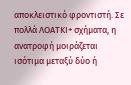αποκλειστικό φροντιστή. Σε πολλά ΛΟΑΤΚΙ+ σχήματα, η ανατροφή μοιράζεται ισότιμα μεταξύ δύο ή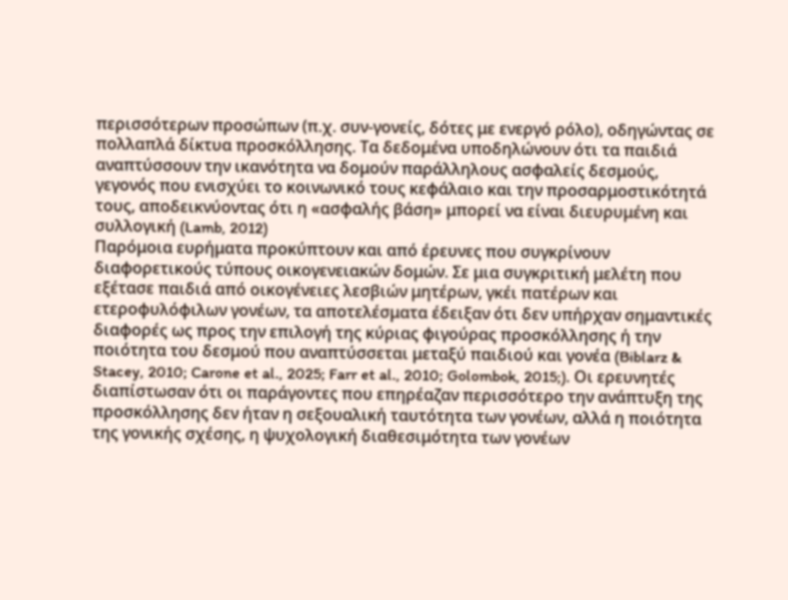περισσότερων προσώπων (π.χ. συν-γονείς, δότες με ενεργό ρόλο), οδηγώντας σε πολλαπλά δίκτυα προσκόλλησης. Τα δεδομένα υποδηλώνουν ότι τα παιδιά αναπτύσσουν την ικανότητα να δομούν παράλληλους ασφαλείς δεσμούς, γεγονός που ενισχύει το κοινωνικό τους κεφάλαιο και την προσαρμοστικότητά τους, αποδεικνύοντας ότι η «ασφαλής βάση» μπορεί να είναι διευρυμένη και συλλογική (Lamb, 2012)
Παρόμοια ευρήματα προκύπτουν και από έρευνες που συγκρίνουν διαφορετικούς τύπους οικογενειακών δομών. Σε μια συγκριτική μελέτη που εξέτασε παιδιά από οικογένειες λεσβιών μητέρων, γκέι πατέρων και ετεροφυλόφιλων γονέων, τα αποτελέσματα έδειξαν ότι δεν υπήρχαν σημαντικές διαφορές ως προς την επιλογή της κύριας φιγούρας προσκόλλησης ή την ποιότητα του δεσμού που αναπτύσσεται μεταξύ παιδιού και γονέα (Biblarz & Stacey, 2010; Carone et al., 2025; Farr et al., 2010; Golombok, 2015;). Οι ερευνητές διαπίστωσαν ότι οι παράγοντες που επηρέαζαν περισσότερο την ανάπτυξη της προσκόλλησης δεν ήταν η σεξουαλική ταυτότητα των γονέων, αλλά η ποιότητα της γονικής σχέσης, η ψυχολογική διαθεσιμότητα των γονέων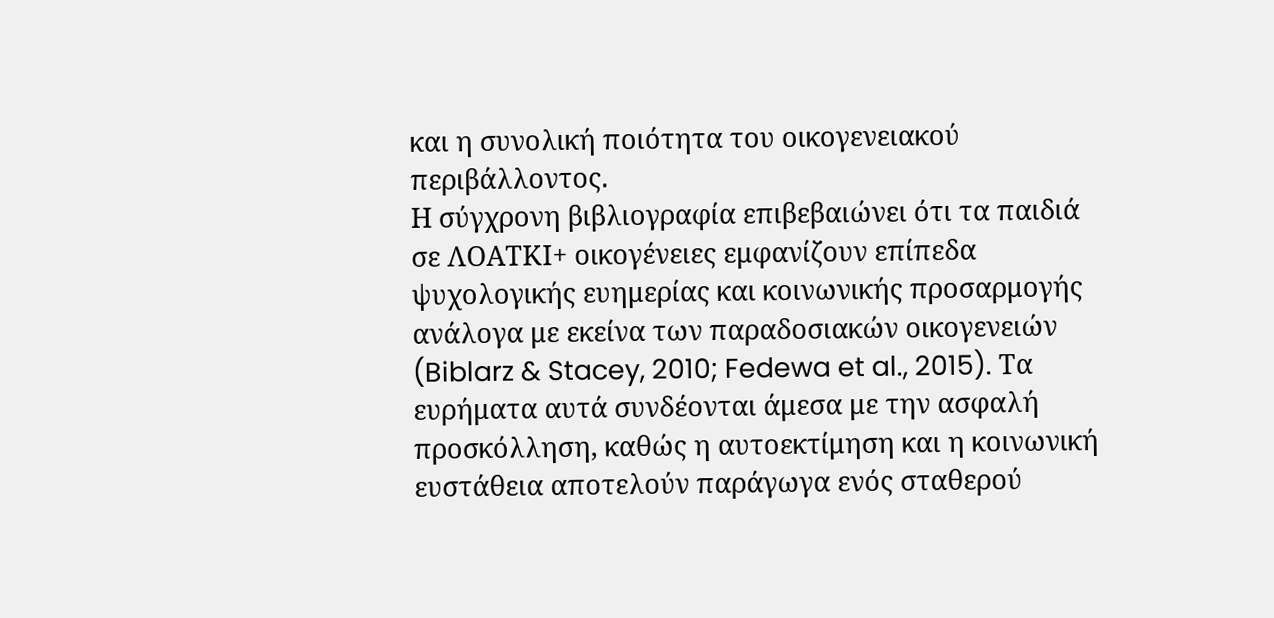και η συνολική ποιότητα του οικογενειακού περιβάλλοντος.
Η σύγχρονη βιβλιογραφία επιβεβαιώνει ότι τα παιδιά σε ΛΟΑΤΚΙ+ οικογένειες εμφανίζουν επίπεδα ψυχολογικής ευημερίας και κοινωνικής προσαρμογής ανάλογα με εκείνα των παραδοσιακών οικογενειών (Biblarz & Stacey, 2010; Fedewa et al., 2015). Τα ευρήματα αυτά συνδέονται άμεσα με την ασφαλή προσκόλληση, καθώς η αυτοεκτίμηση και η κοινωνική ευστάθεια αποτελούν παράγωγα ενός σταθερού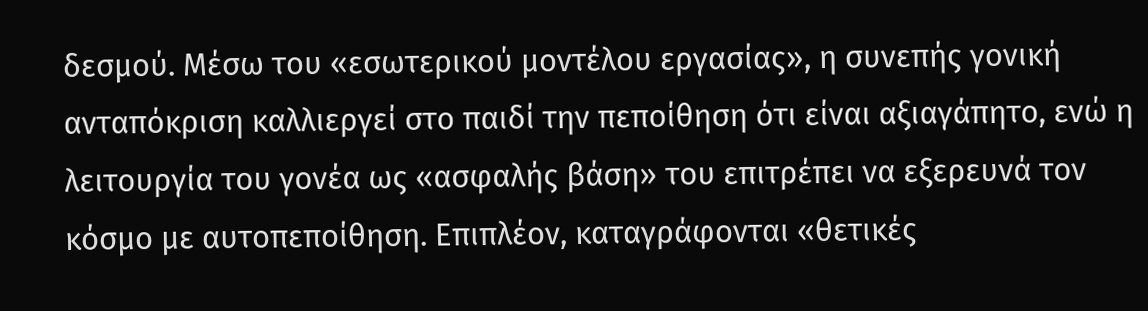δεσμού. Μέσω του «εσωτερικού μοντέλου εργασίας», η συνεπής γονική ανταπόκριση καλλιεργεί στο παιδί την πεποίθηση ότι είναι αξιαγάπητο, ενώ η λειτουργία του γονέα ως «ασφαλής βάση» του επιτρέπει να εξερευνά τον κόσμο με αυτοπεποίθηση. Επιπλέον, καταγράφονται «θετικές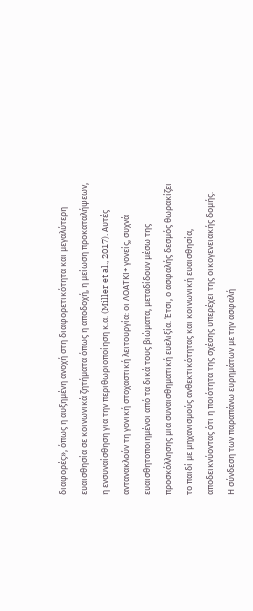διαφορές», όπως η αυξημένη ανοχή στη διαφορετικότητα και μεγαλύτερη ευαισθησία σε κοινωνικά ζητήματα όπως η αποδοχή, η μείωση προκαταλήψεων, η ενσυναίσθηση για την περιθωριοποίηση κ.α. (Miller et al., 2017). Αυτές αντανακλούν τη γονική στοχαστική λειτουργία: οι ΛΟΑΤΚΙ+ γονείς, συχνά ευαισθητοποιημένοι από τα δικά τους βιώματα, μεταδίδουν μέσω της προσκόλλησης μια συναισθηματική ευελιξία. Έτσι, ο ασφαλής δεσμός θωρακίζει το παιδί με μηχανισμούς ανθεκτικότητας και κοινωνική ευαισθησία, αποδεικνύοντας ότι η ποιότητα της σχέσης υπερέχει της οικογενειακής δομής.
Η σύνδεση των παραπάνω ευρημάτων με την ασφαλή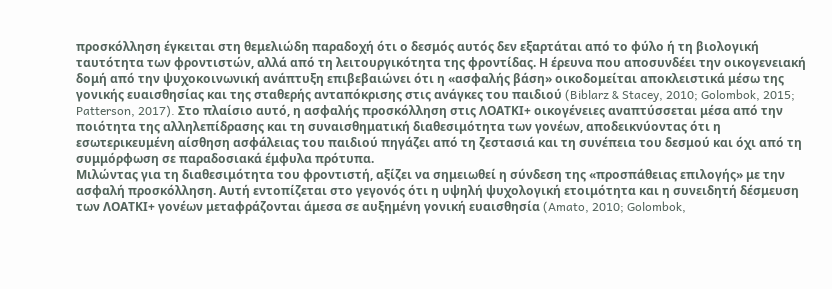προσκόλληση έγκειται στη θεμελιώδη παραδοχή ότι ο δεσμός αυτός δεν εξαρτάται από το φύλο ή τη βιολογική ταυτότητα των φροντιστών, αλλά από τη λειτουργικότητα της φροντίδας. Η έρευνα που αποσυνδέει την οικογενειακή δομή από την ψυχοκοινωνική ανάπτυξη επιβεβαιώνει ότι η «ασφαλής βάση» οικοδομείται αποκλειστικά μέσω της γονικής ευαισθησίας και της σταθερής ανταπόκρισης στις ανάγκες του παιδιού (Biblarz & Stacey, 2010; Golombok, 2015; Patterson, 2017). Στο πλαίσιο αυτό, η ασφαλής προσκόλληση στις ΛΟΑΤΚΙ+ οικογένειες αναπτύσσεται μέσα από την ποιότητα της αλληλεπίδρασης και τη συναισθηματική διαθεσιμότητα των γονέων, αποδεικνύοντας ότι η εσωτερικευμένη αίσθηση ασφάλειας του παιδιού πηγάζει από τη ζεστασιά και τη συνέπεια του δεσμού και όχι από τη συμμόρφωση σε παραδοσιακά έμφυλα πρότυπα.
Μιλώντας για τη διαθεσιμότητα του φροντιστή, αξίζει να σημειωθεί η σύνδεση της «προσπάθειας επιλογής» με την ασφαλή προσκόλληση. Αυτή εντοπίζεται στο γεγονός ότι η υψηλή ψυχολογική ετοιμότητα και η συνειδητή δέσμευση των ΛΟΑΤΚΙ+ γονέων μεταφράζονται άμεσα σε αυξημένη γονική ευαισθησία (Amato, 2010; Golombok,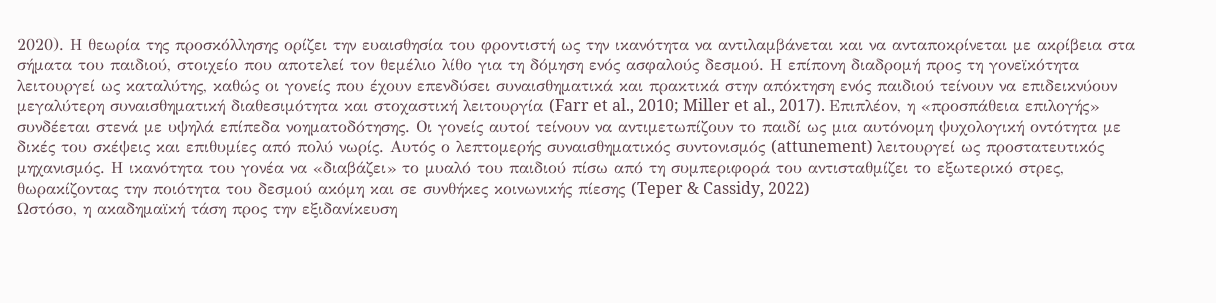2020). Η θεωρία της προσκόλλησης ορίζει την ευαισθησία του φροντιστή ως την ικανότητα να αντιλαμβάνεται και να ανταποκρίνεται με ακρίβεια στα σήματα του παιδιού, στοιχείο που αποτελεί τον θεμέλιο λίθο για τη δόμηση ενός ασφαλούς δεσμού. Η επίπονη διαδρομή προς τη γονεϊκότητα λειτουργεί ως καταλύτης, καθώς οι γονείς που έχουν επενδύσει συναισθηματικά και πρακτικά στην απόκτηση ενός παιδιού τείνουν να επιδεικνύουν μεγαλύτερη συναισθηματική διαθεσιμότητα και στοχαστική λειτουργία (Farr et al., 2010; Miller et al., 2017). Επιπλέον, η «προσπάθεια επιλογής» συνδέεται στενά με υψηλά επίπεδα νοηματοδότησης. Οι γονείς αυτοί τείνουν να αντιμετωπίζουν το παιδί ως μια αυτόνομη ψυχολογική οντότητα με δικές του σκέψεις και επιθυμίες από πολύ νωρίς. Αυτός ο λεπτομερής συναισθηματικός συντονισμός (attunement) λειτουργεί ως προστατευτικός μηχανισμός. Η ικανότητα του γονέα να «διαβάζει» το μυαλό του παιδιού πίσω από τη συμπεριφορά του αντισταθμίζει το εξωτερικό στρες, θωρακίζοντας την ποιότητα του δεσμού ακόμη και σε συνθήκες κοινωνικής πίεσης (Teper & Cassidy, 2022)
Ωστόσο, η ακαδημαϊκή τάση προς την εξιδανίκευση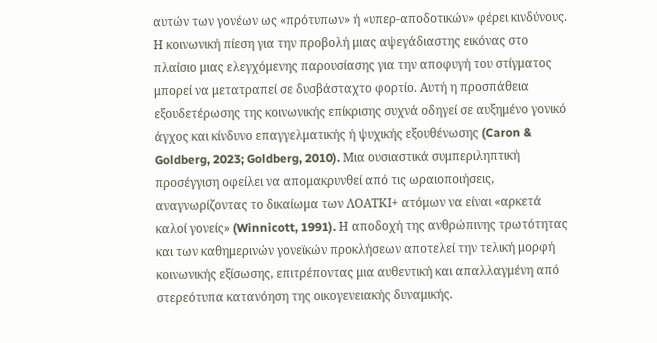αυτών των γονέων ως «πρότυπων» ή «υπερ-αποδοτικών» φέρει κινδύνους. Η κοινωνική πίεση για την προβολή μιας αψεγάδιαστης εικόνας στο πλαίσιο μιας ελεγχόμενης παρουσίασης για την αποφυγή του στίγματος μπορεί να μετατραπεί σε δυσβάσταχτο φορτίο. Αυτή η προσπάθεια εξουδετέρωσης της κοινωνικής επίκρισης συχνά οδηγεί σε αυξημένο γονικό άγχος και κίνδυνο επαγγελματικής ή ψυχικής εξουθένωσης (Caron & Goldberg, 2023; Goldberg, 2010). Μια ουσιαστικά συμπεριληπτική προσέγγιση οφείλει να απομακρυνθεί από τις ωραιοποιήσεις, αναγνωρίζοντας το δικαίωμα των ΛΟΑΤΚΙ+ ατόμων να είναι «αρκετά καλοί γονείς» (Winnicott, 1991). Η αποδοχή της ανθρώπινης τρωτότητας και των καθημερινών γονεϊκών προκλήσεων αποτελεί την τελική μορφή κοινωνικής εξίσωσης, επιτρέποντας μια αυθεντική και απαλλαγμένη από στερεότυπα κατανόηση της οικογενειακής δυναμικής.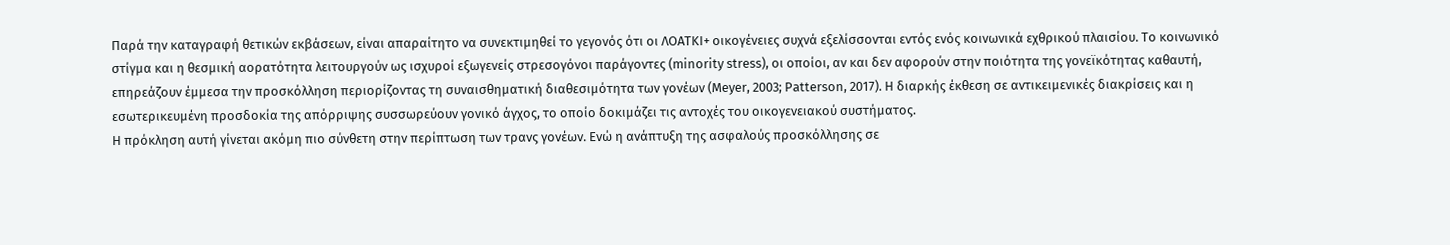Παρά την καταγραφή θετικών εκβάσεων, είναι απαραίτητο να συνεκτιμηθεί το γεγονός ότι οι ΛΟΑΤΚΙ+ οικογένειες συχνά εξελίσσονται εντός ενός κοινωνικά εχθρικού πλαισίου. Το κοινωνικό στίγμα και η θεσμική αορατότητα λειτουργούν ως ισχυροί εξωγενείς στρεσογόνοι παράγοντες (minority stress), οι οποίοι, αν και δεν αφορούν στην ποιότητα της γονεϊκότητας καθαυτή, επηρεάζουν έμμεσα την προσκόλληση περιορίζοντας τη συναισθηματική διαθεσιμότητα των γονέων (Meyer, 2003; Patterson, 2017). Η διαρκής έκθεση σε αντικειμενικές διακρίσεις και η εσωτερικευμένη προσδοκία της απόρριψης συσσωρεύουν γονικό άγχος, το οποίο δοκιμάζει τις αντοχές του οικογενειακού συστήματος.
Η πρόκληση αυτή γίνεται ακόμη πιο σύνθετη στην περίπτωση των τρανς γονέων. Ενώ η ανάπτυξη της ασφαλούς προσκόλλησης σε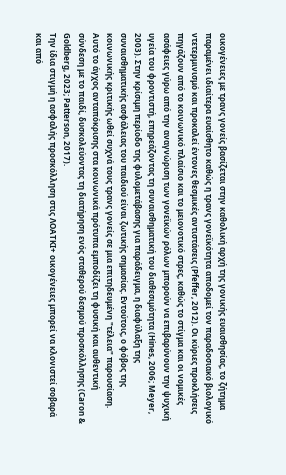οικογένειες με τρανς γονείς βασίζεται στην καθολική αρχή της γονικής ευαισθησίας, το ζήτημα παραμένει ιδιαίτερα ευαίσθητο καθώς η τρανς γονεϊκότητα αποδομεί τον παραδοσιακό βιολογικό ντετερμινισμό και προκαλεί έντονες θεσμικές αντιστάσεις (Pfeffer, 2012). Οι κύριες προκλήσεις πηγάζουν από το κοινωνικό πλαίσιο και το μειονοτικό στρες, καθώς το στίγμα και οι νομικές ασάφειες γύρω από την αναγνώριση των γονεϊκών ρόλων μπορούν να επιβαρύνουν την ψυχική υγεία του φροντιστή, επηρεάζοντας τη συναισθηματική του διαθεσιμότητα (Hines, 2006; Meyer, 2003). Στην κρίσιμη περίοδο της φυλομετάβασης για παράδειγμα, η διαφύλαξη της συναισθηματικής ασφάλειας του παιδιού είναι ζωτικής σημασίας. Εντούτοις, ο φόβος της κοινωνικής κριτικής ωθεί συχνά τους τρανς γονείς σε μια επιτηδευμένη "τέλεια" παρουσίαση. Αυτό το άγχος ανταπόκρισης στα κοινωνικά πρότυπα εμποδίζει τη φυσική και αυθεντική σύνδεση με το παιδί, δυσκολεύοντας τη διατήρηση ενός σταθερού δεσμού προσκόλλησης (Caron & Goldberg, 2023; Patterson, 2017).
Την ίδια στιγμή η ασφαλής προσκόλληση στις ΛΟΑΤΚΙ+ οικογένειες μπορεί να κλονιστεί σοβαρά και από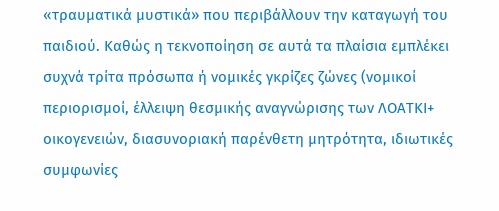«τραυματικά μυστικά» που περιβάλλουν την καταγωγή του παιδιού. Καθώς η τεκνοποίηση σε αυτά τα πλαίσια εμπλέκει συχνά τρίτα πρόσωπα ή νομικές γκρίζες ζώνες (νομικοί περιορισμοί, έλλειψη θεσμικής αναγνώρισης των ΛΟΑΤΚΙ+ οικογενειών, διασυνοριακή παρένθετη μητρότητα, ιδιωτικές συμφωνίες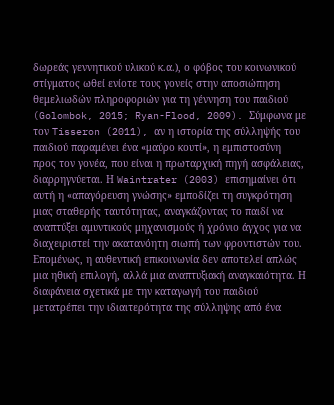δωρεάς γεννητικού υλικού κ.α.), ο φόβος του κοινωνικού στίγματος ωθεί ενίοτε τους γονείς στην αποσιώπηση θεμελιωδών πληροφοριών για τη γέννηση του παιδιού (Golombok, 2015; Ryan-Flood, 2009). Σύμφωνα με τον Tisseron (2011), αν η ιστορία της σύλληψής του παιδιού παραμένει ένα «μαύρο κουτί», η εμπιστοσύνη προς τον γονέα, που είναι η πρωταρχική πηγή ασφάλειας, διαρρηγνύεται. Η Waintrater (2003) επισημαίνει ότι αυτή η «απαγόρευση γνώσης» εμποδίζει τη συγκρότηση μιας σταθερής ταυτότητας, αναγκάζοντας το παιδί να αναπτύξει αμυντικούς μηχανισμούς ή χρόνιο άγχος για να διαχειριστεί την ακατανόητη σιωπή των φροντιστών του. Επομένως, η αυθεντική επικοινωνία δεν αποτελεί απλώς μια ηθική επιλογή, αλλά μια αναπτυξιακή αναγκαιότητα. Η διαφάνεια σχετικά με την καταγωγή του παιδιού μετατρέπει την ιδιαιτερότητα της σύλληψης από ένα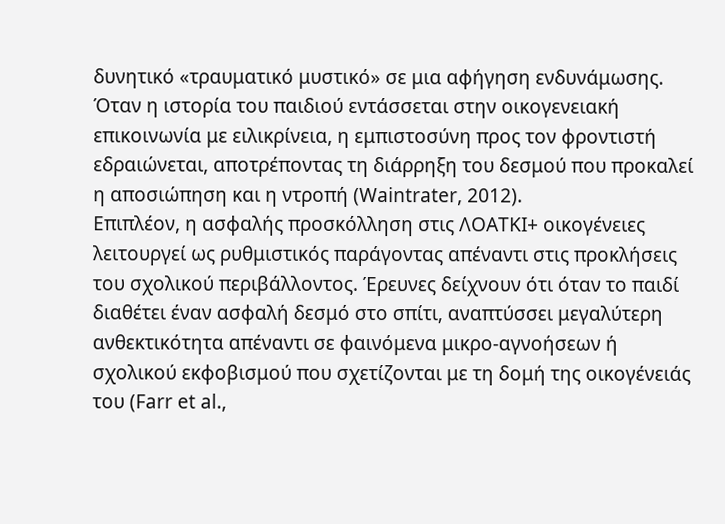δυνητικό «τραυματικό μυστικό» σε μια αφήγηση ενδυνάμωσης. Όταν η ιστορία του παιδιού εντάσσεται στην οικογενειακή επικοινωνία με ειλικρίνεια, η εμπιστοσύνη προς τον φροντιστή εδραιώνεται, αποτρέποντας τη διάρρηξη του δεσμού που προκαλεί η αποσιώπηση και η ντροπή (Waintrater, 2012).
Επιπλέον, η ασφαλής προσκόλληση στις ΛΟΑΤΚΙ+ οικογένειες λειτουργεί ως ρυθμιστικός παράγοντας απέναντι στις προκλήσεις του σχολικού περιβάλλοντος. Έρευνες δείχνουν ότι όταν το παιδί διαθέτει έναν ασφαλή δεσμό στο σπίτι, αναπτύσσει μεγαλύτερη ανθεκτικότητα απέναντι σε φαινόμενα μικρο-αγνοήσεων ή σχολικού εκφοβισμού που σχετίζονται με τη δομή της οικογένειάς του (Farr et al.,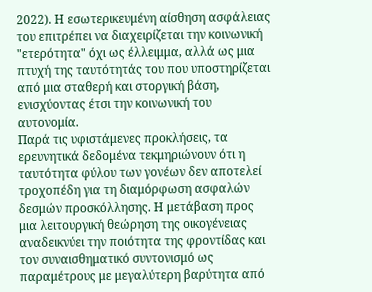2022). Η εσωτερικευμένη αίσθηση ασφάλειας του επιτρέπει να διαχειρίζεται την κοινωνική "ετερότητα" όχι ως έλλειμμα, αλλά ως μια πτυχή της ταυτότητάς του που υποστηρίζεται από μια σταθερή και στοργική βάση, ενισχύοντας έτσι την κοινωνική του αυτονομία.
Παρά τις υφιστάμενες προκλήσεις, τα ερευνητικά δεδομένα τεκμηριώνουν ότι η ταυτότητα φύλου των γονέων δεν αποτελεί τροχοπέδη για τη διαμόρφωση ασφαλών δεσμών προσκόλλησης. Η μετάβαση προς μια λειτουργική θεώρηση της οικογένειας αναδεικνύει την ποιότητα της φροντίδας και τον συναισθηματικό συντονισμό ως παραμέτρους με μεγαλύτερη βαρύτητα από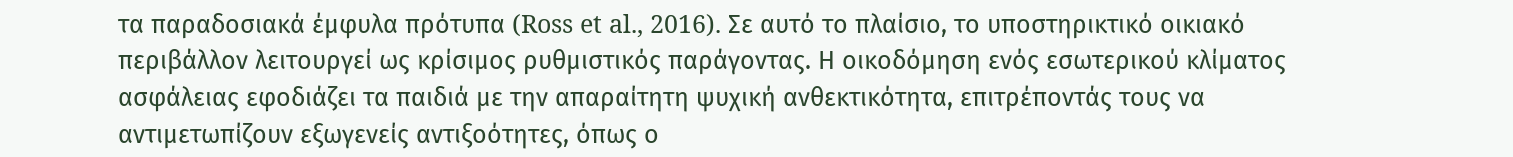τα παραδοσιακά έμφυλα πρότυπα (Ross et al., 2016). Σε αυτό το πλαίσιο, το υποστηρικτικό οικιακό περιβάλλον λειτουργεί ως κρίσιμος ρυθμιστικός παράγοντας. Η οικοδόμηση ενός εσωτερικού κλίματος ασφάλειας εφοδιάζει τα παιδιά με την απαραίτητη ψυχική ανθεκτικότητα, επιτρέποντάς τους να αντιμετωπίζουν εξωγενείς αντιξοότητες, όπως ο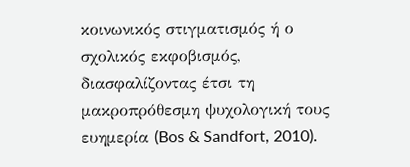κοινωνικός στιγματισμός ή ο σχολικός εκφοβισμός, διασφαλίζοντας έτσι τη μακροπρόθεσμη ψυχολογική τους ευημερία (Bos & Sandfort, 2010).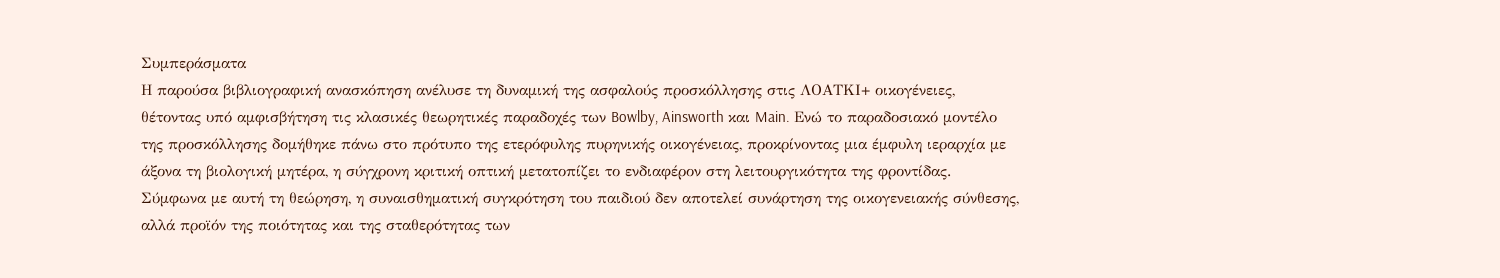Συμπεράσματα
Η παρούσα βιβλιογραφική ανασκόπηση ανέλυσε τη δυναμική της ασφαλούς προσκόλλησης στις ΛΟΑΤΚΙ+ οικογένειες, θέτοντας υπό αμφισβήτηση τις κλασικές θεωρητικές παραδοχές των Bowlby, Ainsworth και Main. Ενώ το παραδοσιακό μοντέλο της προσκόλλησης δομήθηκε πάνω στο πρότυπο της ετερόφυλης πυρηνικής οικογένειας, προκρίνοντας μια έμφυλη ιεραρχία με άξονα τη βιολογική μητέρα, η σύγχρονη κριτική οπτική μετατοπίζει το ενδιαφέρον στη λειτουργικότητα της φροντίδας. Σύμφωνα με αυτή τη θεώρηση, η συναισθηματική συγκρότηση του παιδιού δεν αποτελεί συνάρτηση της οικογενειακής σύνθεσης, αλλά προϊόν της ποιότητας και της σταθερότητας των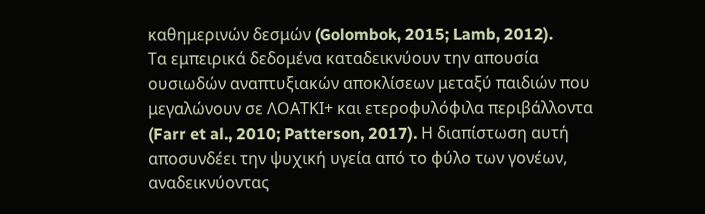καθημερινών δεσμών (Golombok, 2015; Lamb, 2012).
Τα εμπειρικά δεδομένα καταδεικνύουν την απουσία ουσιωδών αναπτυξιακών αποκλίσεων μεταξύ παιδιών που μεγαλώνουν σε ΛΟΑΤΚΙ+ και ετεροφυλόφιλα περιβάλλοντα (Farr et al., 2010; Patterson, 2017). Η διαπίστωση αυτή αποσυνδέει την ψυχική υγεία από το φύλο των γονέων, αναδεικνύοντας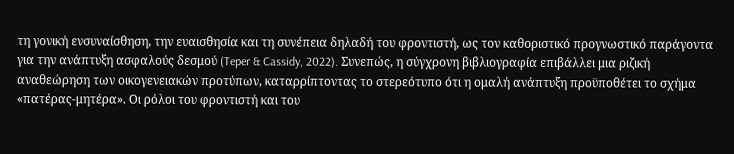τη γονική ενσυναίσθηση, την ευαισθησία και τη συνέπεια δηλαδή του φροντιστή, ως τον καθοριστικό προγνωστικό παράγοντα για την ανάπτυξη ασφαλούς δεσμού (Teper & Cassidy, 2022). Συνεπώς, η σύγχρονη βιβλιογραφία επιβάλλει μια ριζική αναθεώρηση των οικογενειακών προτύπων, καταρρίπτοντας το στερεότυπο ότι η ομαλή ανάπτυξη προϋποθέτει το σχήμα «πατέρας-μητέρα». Οι ρόλοι του φροντιστή και του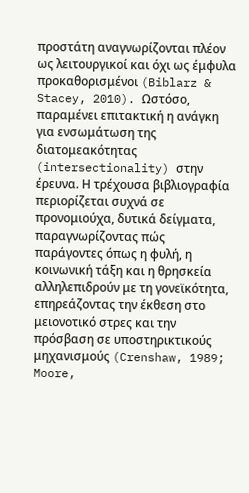προστάτη αναγνωρίζονται πλέον ως λειτουργικοί και όχι ως έμφυλα προκαθορισμένοι (Biblarz & Stacey, 2010). Ωστόσο, παραμένει επιτακτική η ανάγκη για ενσωμάτωση της διατομεακότητας (intersectionality) στην έρευνα. Η τρέχουσα βιβλιογραφία περιορίζεται συχνά σε προνομιούχα, δυτικά δείγματα, παραγνωρίζοντας πώς παράγοντες όπως η φυλή, η κοινωνική τάξη και η θρησκεία αλληλεπιδρούν με τη γονεϊκότητα, επηρεάζοντας την έκθεση στο μειονοτικό στρες και την πρόσβαση σε υποστηρικτικούς μηχανισμούς (Crenshaw, 1989; Moore,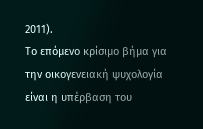2011).
Το επόμενο κρίσιμο βήμα για την οικογενειακή ψυχολογία είναι η υπέρβαση του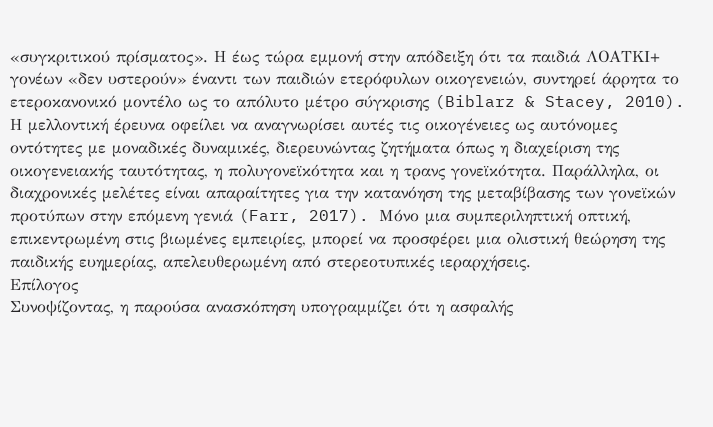«συγκριτικού πρίσματος». Η έως τώρα εμμονή στην απόδειξη ότι τα παιδιά ΛΟΑΤΚΙ+ γονέων «δεν υστερούν» έναντι των παιδιών ετερόφυλων οικογενειών, συντηρεί άρρητα το ετεροκανονικό μοντέλο ως το απόλυτο μέτρο σύγκρισης (Biblarz & Stacey, 2010). Η μελλοντική έρευνα οφείλει να αναγνωρίσει αυτές τις οικογένειες ως αυτόνομες οντότητες με μοναδικές δυναμικές, διερευνώντας ζητήματα όπως η διαχείριση της οικογενειακής ταυτότητας, η πολυγονεϊκότητα και η τρανς γονεϊκότητα. Παράλληλα, οι διαχρονικές μελέτες είναι απαραίτητες για την κατανόηση της μεταβίβασης των γονεϊκών προτύπων στην επόμενη γενιά (Farr, 2017). Μόνο μια συμπεριληπτική οπτική, επικεντρωμένη στις βιωμένες εμπειρίες, μπορεί να προσφέρει μια ολιστική θεώρηση της παιδικής ευημερίας, απελευθερωμένη από στερεοτυπικές ιεραρχήσεις.
Επίλογος
Συνοψίζοντας, η παρούσα ανασκόπηση υπογραμμίζει ότι η ασφαλής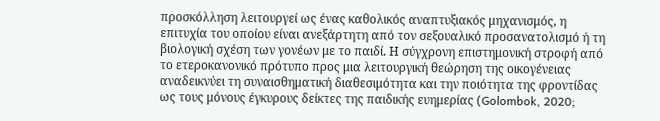προσκόλληση λειτουργεί ως ένας καθολικός αναπτυξιακός μηχανισμός, η επιτυχία του οποίου είναι ανεξάρτητη από τον σεξουαλικό προσανατολισμό ή τη βιολογική σχέση των γονέων με το παιδί. Η σύγχρονη επιστημονική στροφή από το ετεροκανονικό πρότυπο προς μια λειτουργική θεώρηση της οικογένειας αναδεικνύει τη συναισθηματική διαθεσιμότητα και την ποιότητα της φροντίδας ως τους μόνους έγκυρους δείκτες της παιδικής ευημερίας (Golombok, 2020;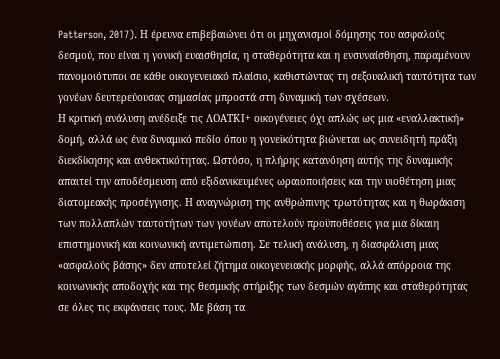Patterson, 2017). Η έρευνα επιβεβαιώνει ότι οι μηχανισμοί δόμησης του ασφαλούς δεσμού, που είναι η γονική ευαισθησία, η σταθερότητα και η ενσυναίσθηση, παραμένουν πανομοιότυποι σε κάθε οικογενειακό πλαίσιο, καθιστώντας τη σεξουαλική ταυτότητα των γονέων δευτερεύουσας σημασίας μπροστά στη δυναμική των σχέσεων.
Η κριτική ανάλυση ανέδειξε τις ΛΟΑΤΚΙ+ οικογένειες όχι απλώς ως μια «εναλλακτική» δομή, αλλά ως ένα δυναμικό πεδίο όπου η γονεϊκότητα βιώνεται ως συνειδητή πράξη διεκδίκησης και ανθεκτικότητας. Ωστόσο, η πλήρης κατανόηση αυτής της δυναμικής απαιτεί την αποδέσμευση από εξιδανικευμένες ωραιοποιήσεις και την υιοθέτηση μιας διατομεακής προσέγγισης. Η αναγνώριση της ανθρώπινης τρωτότητας και η θωράκιση των πολλαπλών ταυτοτήτων των γονέων αποτελούν προϋποθέσεις για μια δίκαιη επιστημονική και κοινωνική αντιμετώπιση. Σε τελική ανάλυση, η διασφάλιση μιας «ασφαλούς βάσης» δεν αποτελεί ζήτημα οικογενειακής μορφής, αλλά απόρροια της κοινωνικής αποδοχής και της θεσμικής στήριξης των δεσμών αγάπης και σταθερότητας σε όλες τις εκφάνσεις τους. Με βάση τα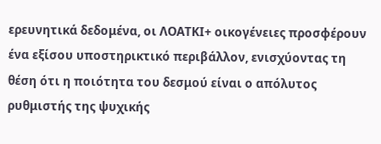ερευνητικά δεδομένα, οι ΛΟΑΤΚΙ+ οικογένειες προσφέρουν ένα εξίσου υποστηρικτικό περιβάλλον, ενισχύοντας τη θέση ότι η ποιότητα του δεσμού είναι ο απόλυτος ρυθμιστής της ψυχικής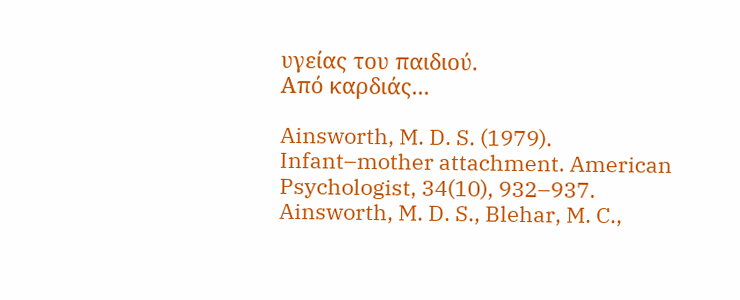υγείας του παιδιού.
Από καρδιάς...

Ainsworth, M. D. S. (1979). Infant–mother attachment. American Psychologist, 34(10), 932–937.
Ainsworth, M. D. S., Blehar, M. C.,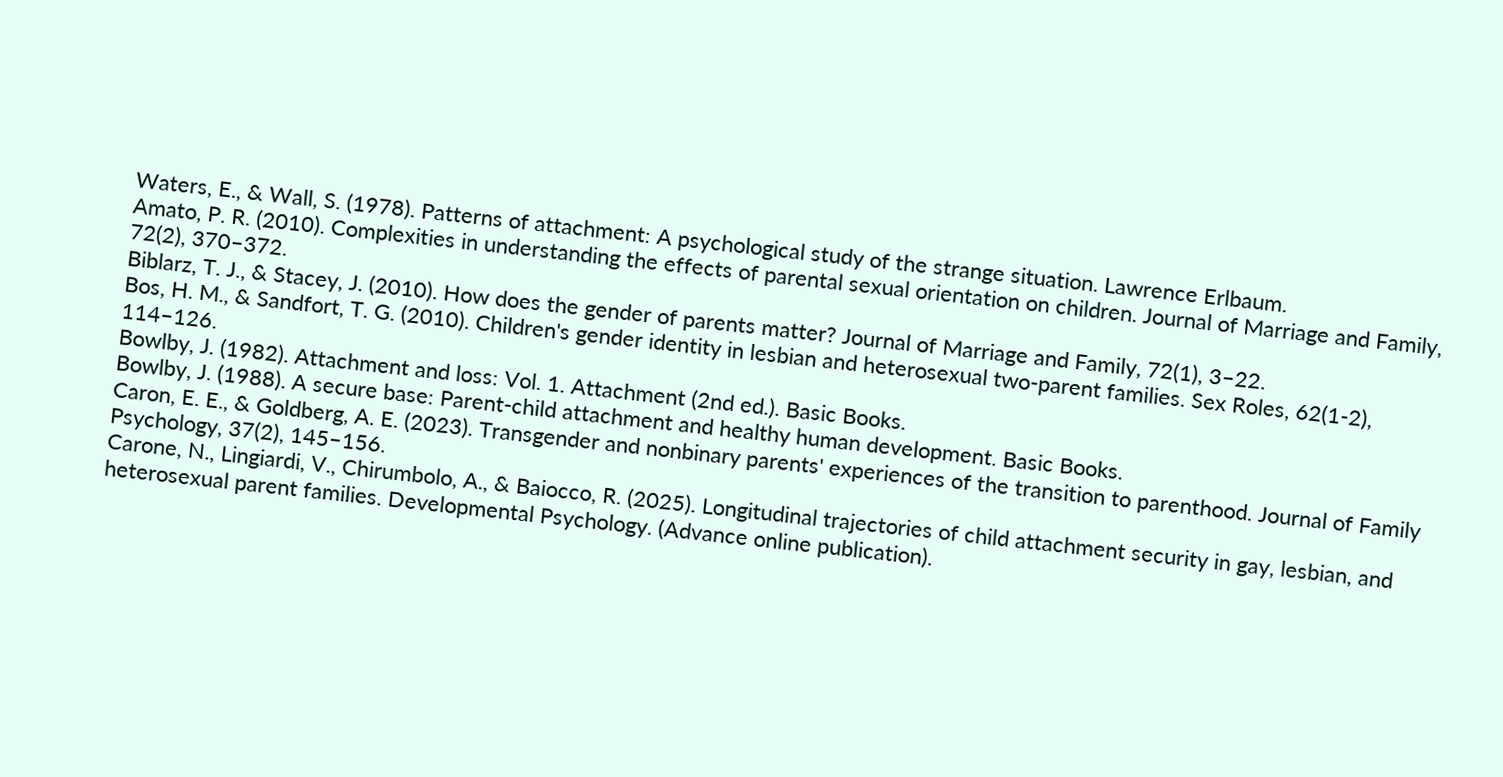Waters, E., & Wall, S. (1978). Patterns of attachment: A psychological study of the strange situation. Lawrence Erlbaum.
Amato, P. R. (2010). Complexities in understanding the effects of parental sexual orientation on children. Journal of Marriage and Family, 72(2), 370–372.
Biblarz, T. J., & Stacey, J. (2010). How does the gender of parents matter? Journal of Marriage and Family, 72(1), 3–22.
Bos, H. M., & Sandfort, T. G. (2010). Children's gender identity in lesbian and heterosexual two-parent families. Sex Roles, 62(1-2), 114–126.
Bowlby, J. (1982). Attachment and loss: Vol. 1. Attachment (2nd ed.). Basic Books.
Bowlby, J. (1988). A secure base: Parent-child attachment and healthy human development. Basic Books.
Caron, E. E., & Goldberg, A. E. (2023). Transgender and nonbinary parents' experiences of the transition to parenthood. Journal of Family Psychology, 37(2), 145–156.
Carone, N., Lingiardi, V., Chirumbolo, A., & Baiocco, R. (2025). Longitudinal trajectories of child attachment security in gay, lesbian, and heterosexual parent families. Developmental Psychology. (Advance online publication).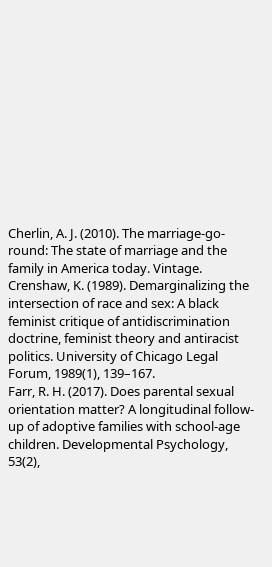Cherlin, A. J. (2010). The marriage-go-round: The state of marriage and the family in America today. Vintage.
Crenshaw, K. (1989). Demarginalizing the intersection of race and sex: A black feminist critique of antidiscrimination doctrine, feminist theory and antiracist politics. University of Chicago Legal Forum, 1989(1), 139–167.
Farr, R. H. (2017). Does parental sexual orientation matter? A longitudinal follow-up of adoptive families with school-age children. Developmental Psychology, 53(2),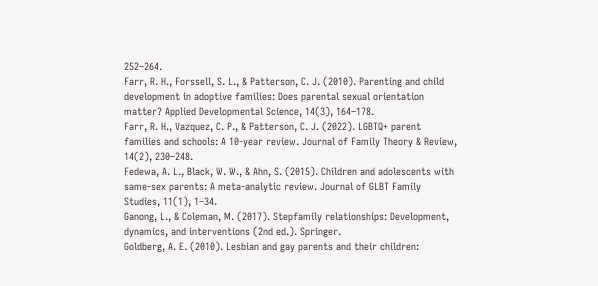252–264.
Farr, R. H., Forssell, S. L., & Patterson, C. J. (2010). Parenting and child development in adoptive families: Does parental sexual orientation matter? Applied Developmental Science, 14(3), 164–178.
Farr, R. H., Vazquez, C. P., & Patterson, C. J. (2022). LGBTQ+ parent families and schools: A 10-year review. Journal of Family Theory & Review, 14(2), 230–248.
Fedewa, A. L., Black, W. W., & Ahn, S. (2015). Children and adolescents with same-sex parents: A meta-analytic review. Journal of GLBT Family Studies, 11(1), 1–34.
Ganong, L., & Coleman, M. (2017). Stepfamily relationships: Development, dynamics, and interventions (2nd ed.). Springer.
Goldberg, A. E. (2010). Lesbian and gay parents and their children: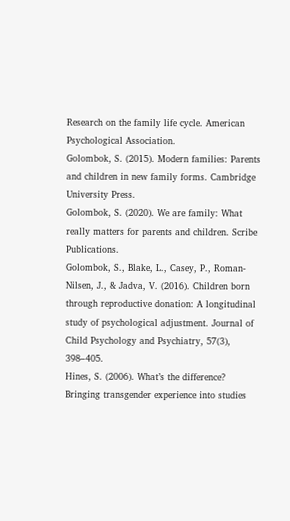Research on the family life cycle. American Psychological Association.
Golombok, S. (2015). Modern families: Parents and children in new family forms. Cambridge University Press.
Golombok, S. (2020). We are family: What really matters for parents and children. Scribe Publications.
Golombok, S., Blake, L., Casey, P., Roman-Nilsen, J., & Jadva, V. (2016). Children born through reproductive donation: A longitudinal study of psychological adjustment. Journal of Child Psychology and Psychiatry, 57(3), 398–405.
Hines, S. (2006). What’s the difference? Bringing transgender experience into studies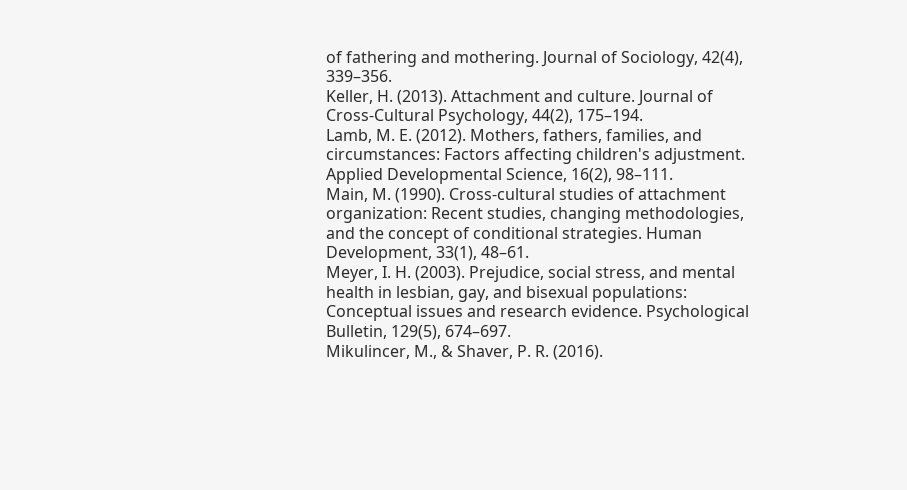of fathering and mothering. Journal of Sociology, 42(4), 339–356.
Keller, H. (2013). Attachment and culture. Journal of Cross-Cultural Psychology, 44(2), 175–194.
Lamb, M. E. (2012). Mothers, fathers, families, and circumstances: Factors affecting children's adjustment. Applied Developmental Science, 16(2), 98–111.
Main, M. (1990). Cross-cultural studies of attachment organization: Recent studies, changing methodologies, and the concept of conditional strategies. Human Development, 33(1), 48–61.
Meyer, I. H. (2003). Prejudice, social stress, and mental health in lesbian, gay, and bisexual populations: Conceptual issues and research evidence. Psychological Bulletin, 129(5), 674–697.
Mikulincer, M., & Shaver, P. R. (2016).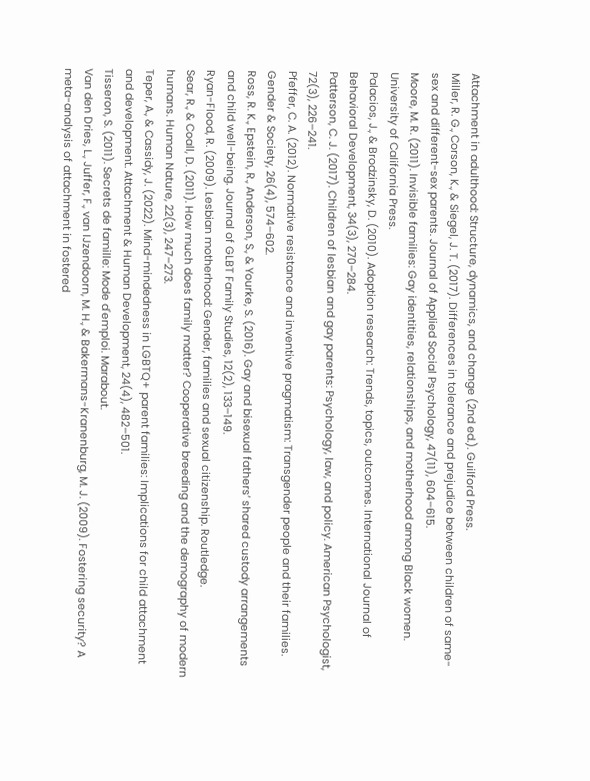Attachment in adulthood: Structure, dynamics, and change (2nd ed.). Guilford Press.
Miller, R. G., Corson, K., & Siegel, J. T. (2017). Differences in tolerance and prejudice between children of same-sex and different-sex parents. Journal of Applied Social Psychology, 47(11), 604–615.
Moore, M. R. (2011). Invisible families: Gay identities, relationships, and motherhood among Black women. University of California Press.
Palacios, J., & Brodzinsky, D. (2010). Adoption research: Trends, topics, outcomes. International Journal of Behavioral Development, 34(3), 270–284.
Patterson, C. J. (2017). Children of lesbian and gay parents: Psychology, law, and policy. American Psychologist, 72(3), 226–241.
Pfeffer, C. A. (2012). Normative resistance and inventive pragmatism: Transgender people and their families. Gender & Society, 26(4), 574–602.
Ross, R. K., Epstein, R., Anderson, S., & Yourke, S. (2016). Gay and bisexual fathers’ shared custody arrangements and child well-being. Journal of GLBT Family Studies, 12(2), 133–149.
Ryan-Flood, R. (2009). Lesbian motherhood: Gender, families and sexual citizenship. Routledge.
Sear, R., & Coall, D. (2011). How much does family matter? Cooperative breeding and the demography of modern humans. Human Nature, 22(3), 247–273.
Teper, A., & Cassidy, J. (2022). Mind-mindedness in LGBTQ+ parent families: Implications for child attachment and development. Attachment & Human Development, 24(4), 482–501.
Tisseron, S. (2011). Secrets de famille: Mode d'emploi. Marabout.
Van den Dries, L., Juffer, F., van IJzendoorn, M. H., & Bakermans-Kranenburg, M. J. (2009). Fostering security? A meta-analysis of attachment in fostered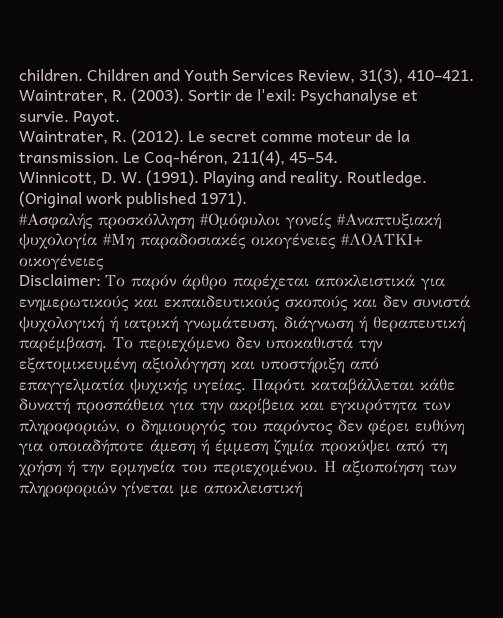children. Children and Youth Services Review, 31(3), 410–421.
Waintrater, R. (2003). Sortir de l'exil: Psychanalyse et survie. Payot.
Waintrater, R. (2012). Le secret comme moteur de la transmission. Le Coq-héron, 211(4), 45–54.
Winnicott, D. W. (1991). Playing and reality. Routledge. (Original work published 1971).
#Ασφαλής προσκόλληση #Ομόφυλοι γονείς #Αναπτυξιακή ψυχολογία #Μη παραδοσιακές οικογένειες #ΛΟΑΤΚΙ+ οικογένειες
Disclaimer: Το παρόν άρθρο παρέχεται αποκλειστικά για ενημερωτικούς και εκπαιδευτικούς σκοπούς και δεν συνιστά ψυχολογική ή ιατρική γνωμάτευση, διάγνωση ή θεραπευτική παρέμβαση. Το περιεχόμενο δεν υποκαθιστά την εξατομικευμένη αξιολόγηση και υποστήριξη από επαγγελματία ψυχικής υγείας. Παρότι καταβάλλεται κάθε δυνατή προσπάθεια για την ακρίβεια και εγκυρότητα των πληροφοριών, ο δημιουργός του παρόντος δεν φέρει ευθύνη για οποιαδήποτε άμεση ή έμμεση ζημία προκύψει από τη χρήση ή την ερμηνεία του περιεχομένου. Η αξιοποίηση των πληροφοριών γίνεται με αποκλειστική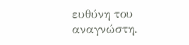ευθύνη του αναγνώστη.